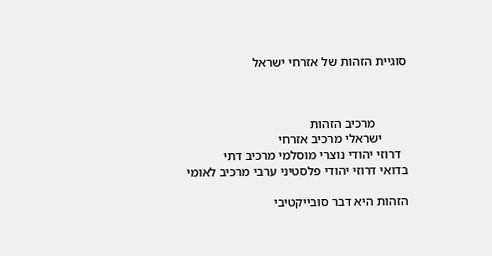סוגיית הזהות של אזרחי ישראל



          מרכיב הזהות
        ישראלי מרכיב אזרחי
  דרוזי יהודי נוצרי מוסלמי מרכיב דתי
בדואי דרוזי יהודי פלסטיני ערבי מרכיב לאומי

הזהות היא דבר סובייקטיבי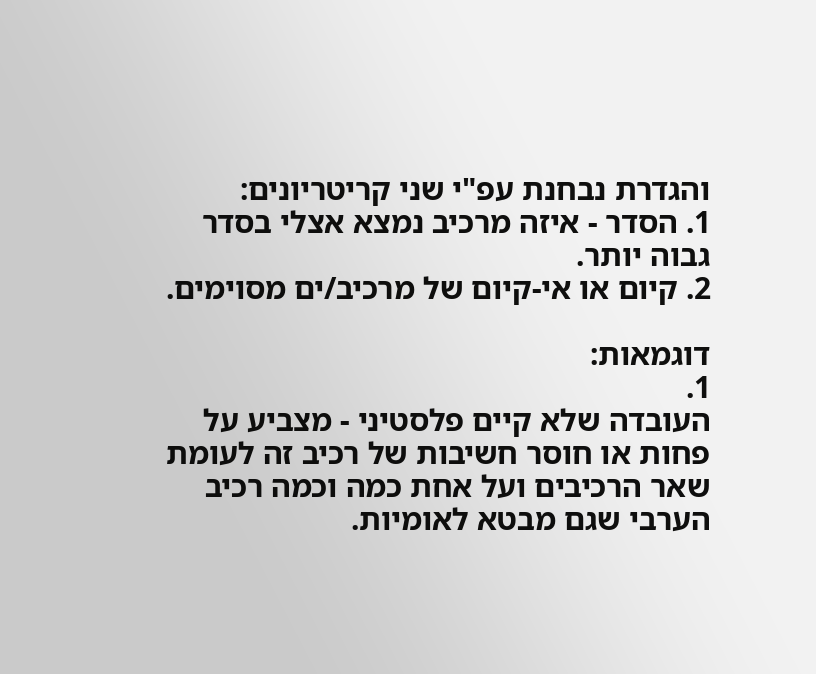והגדרת נבחנת עפ"י שני קריטריונים:
1. הסדר - איזה מרכיב נמצא אצלי בסדר גבוה יותר.
2. קיום או אי-קיום של מרכיב/ים מסוימים.

דוגמאות:
1.
העובדה שלא קיים פלסטיני - מצביע על פחות או חוסר חשיבות של רכיב זה לעומת שאר הרכיבים ועל אחת כמה וכמה רכיב הערבי שגם מבטא לאומיות.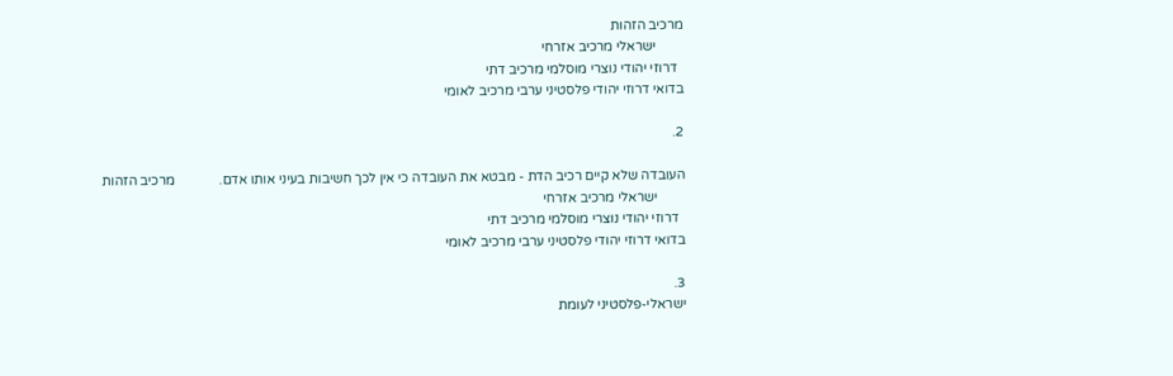מרכיב הזהות
        ישראלי מרכיב אזרחי
  דרוזי יהודי נוצרי מוסלמי מרכיב דתי
בדואי דרוזי יהודי פלסטיני ערבי מרכיב לאומי

2.

העובדה שלא קיים רכיב הדת - מבטא את העובדה כי אין לכך חשיבות בעיני אותו אדם.             מרכיב הזהות
        ישראלי מרכיב אזרחי
  דרוזי יהודי נוצרי מוסלמי מרכיב דתי
בדואי דרוזי יהודי פלסטיני ערבי מרכיב לאומי

3.
ישראלי-פלסטיני לעומת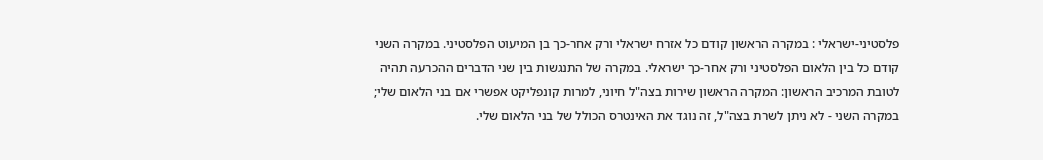פלסטיני-ישראלי : במקרה הראשון קודם כל אזרח ישראלי ורק אחר-כך בן המיעוט הפלסטיני. במקרה השני קודם כל בין הלאום הפלסטיני ורק אחר-כך ישראלי. במקרה של התנגשות בין שני הדברים ההכרעה תהיה לטובת המרכיב הראשון: המקרה הראשון שירות בצה"ל חיוני, למרות קונפליקט אפשרי אם בני הלאום שלי; במקרה השני - לא ניתן לשרת בצה"ל, זה נוגד את האינטרס הכולל של בני הלאום שלי.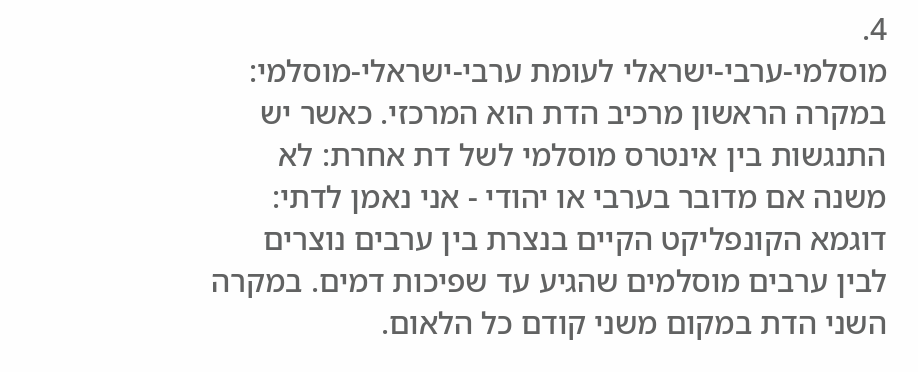4.
מוסלמי-ערבי-ישראלי לעומת ערבי-ישראלי-מוסלמי: במקרה הראשון מרכיב הדת הוא המרכזי. כאשר יש התנגשות בין אינטרס מוסלמי לשל דת אחרת: לא משנה אם מדובר בערבי או יהודי - אני נאמן לדתי: דוגמא הקונפליקט הקיים בנצרת בין ערבים נוצרים לבין ערבים מוסלמים שהגיע עד שפיכות דמים. במקרה השני הדת במקום משני קודם כל הלאום.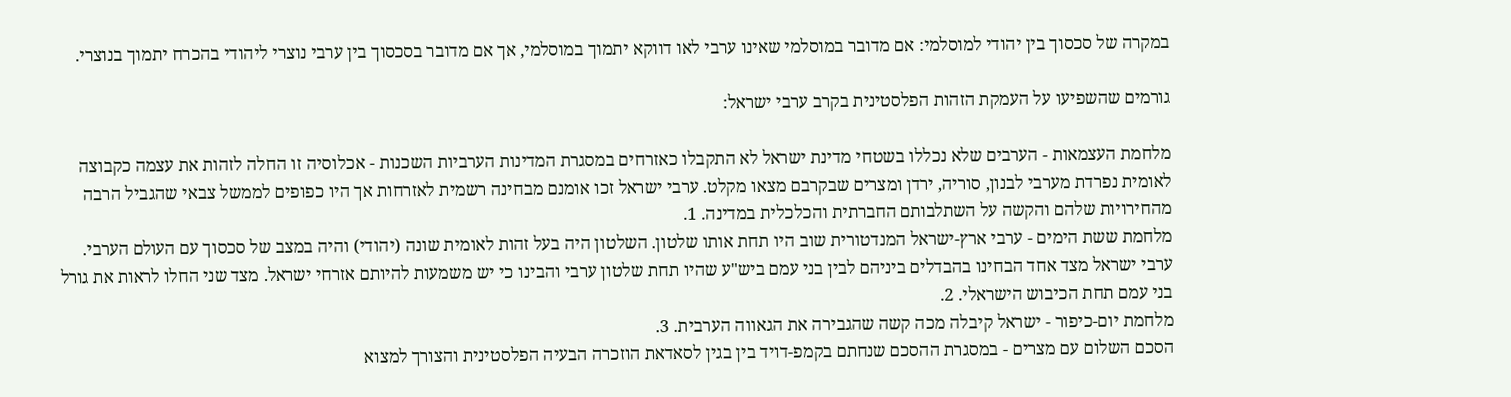במקרה של סכסוך בין יהודי למוסלמי: אם מדובר במוסלמי שאינו ערבי לאו דווקא יתמוך במוסלמי, אך אם מדובר בסכסוך בין ערבי נוצרי ליהודי בהכרח יתמוך בנוצרי.

גורמים שהשפיעו על העמקת הזהות הפלסטינית בקרב ערבי ישראל:

מלחמת העצמאות - הערבים שלא נכללו בשטחי מדינת ישראל לא התקבלו כאזרחים במסגרת המדינות הערביות השכנות - אכלוסיה זו החלה לזהות את עצמה כקבוצה לאומית נפרדת מערבי לבנון, סוריה, ירדן ומצרים שבקרבם מצאו מקלט. ערבי ישראל זכו אומנם מבחינה רשמית לאזרחות אך היו כפופים לממשל צבאי שהגביל הרבה מהחירויות שלהם והקשה על השתלבותם החברתית והכלכלית במדינה. 1.
מלחמת ששת הימים - ערבי ארץ-ישראל המנדטורית שוב היו תחת אותו שלטון. השלטון היה בעל זהות לאומית שונה (יהודי) והיה במצב של סכסוך עם העולם הערבי. ערבי ישראל מצד אחד הבחינו בהבדלים ביניהם לבין בני עמם ביש"ע שהיו תחת שלטון ערבי והבינו כי יש משמעות להיותם אזרחי ישראל. מצד שני החלו לראות את גורל בני עמם תחת הכיבוש הישראלי. 2.
מלחמת יום-כיפור - ישראל קיבלה מכה קשה שהגבירה את הגאווה הערבית. 3.
הסכם השלום עם מצרים - במסגרת ההסכם שנחתם בקמפ-דויד בין בגין לסאדאת הוזכרה הבעיה הפלסטינית והצורך למצוא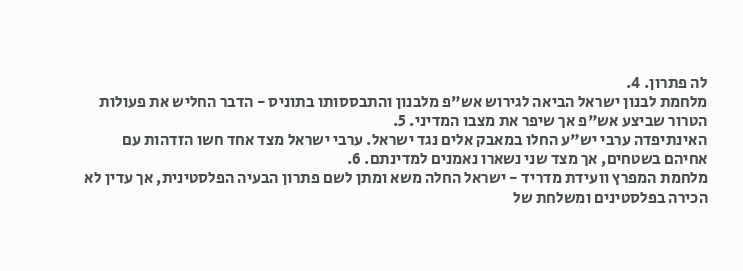לה פתרון. 4.
מלחמת לבנון ישראל הביאה לגירוש אש"פ מלבנון והתבססותו בתוניס - הדבר החליש את פעולות הטרור שביצע אש"פ אך שיפר את מצבו המדיני. 5.
האינתיפדה ערבי יש"ע החלו במאבק אלים נגד ישראל. ערבי ישראל מצד אחד חשו הזדהות עם אחיהם בשטחים, אך מצד שני נשארו נאמנים למדינתם. 6.
מלחמת המפרץ וועידת מדריד - ישראל החלה משא ומתן לשם פתרון הבעיה הפלסטינית, אך עדין לא הכירה בפלסטינים ומשלחת של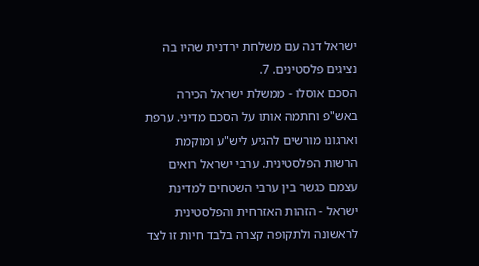ישראל דנה עם משלחת ירדנית שהיו בה נציגים פלסטינים. 7.
הסכם אוסלו - ממשלת ישראל הכירה באש"פ וחתמה אותו על הסכם מדיני. ערפת וארגונו מורשים להגיע ליש"ע ומוקמת הרשות הפלסטינית. ערבי ישראל רואים עצמם כגשר בין ערבי השטחים למדינת ישראל - הזהות האזרחית והפלסטינית לראשונה ולתקופה קצרה בלבד חיות זו לצד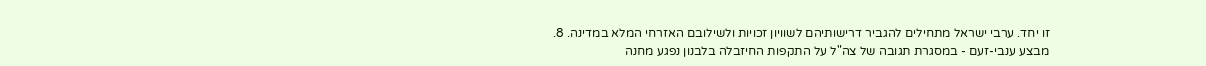זו יחד. ערבי ישראל מתחילים להגביר דרישותיהם לשוויון זכויות ולשילובם האזרחי המלא במדינה. 8.
מבצע ענבי-זעם - במסגרת תגובה של צה"ל על התקפות החיזבלה בלבנון נפגע מחנה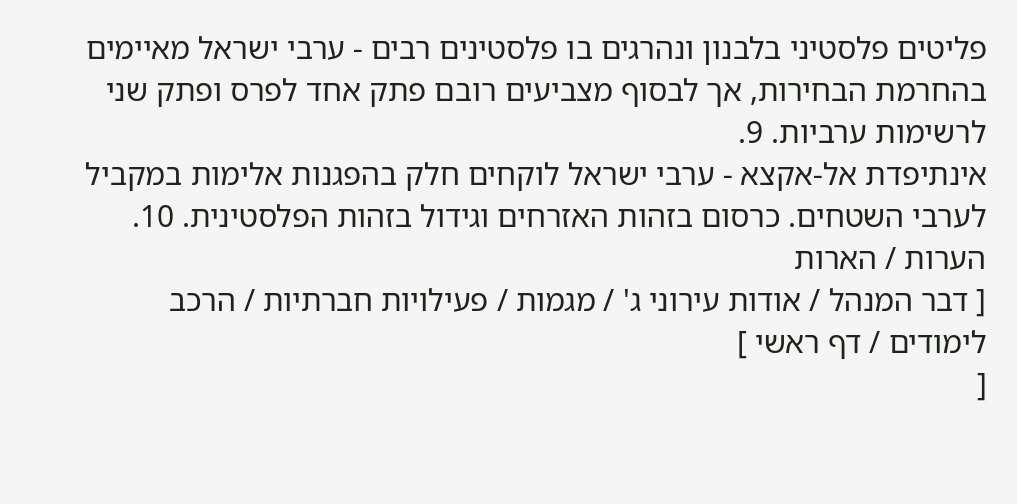פליטים פלסטיני בלבנון ונהרגים בו פלסטינים רבים - ערבי ישראל מאיימים בהחרמת הבחירות, אך לבסוף מצביעים רובם פתק אחד לפרס ופתק שני לרשימות ערביות. 9.
אינתיפדת אל-אקצא - ערבי ישראל לוקחים חלק בהפגנות אלימות במקביל לערבי השטחים. כרסום בזהות האזרחים וגידול בזהות הפלסטינית. 10.
הערות / הארות
[ דבר המנהל / אודות עירוני ג' / מגמות / פעילויות חברתיות / הרכב לימודים / דף ראשי ]
[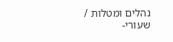נהלים ומטלות / שעורי-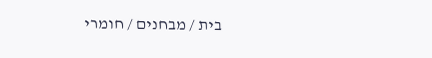בית / מבחנים / חומרי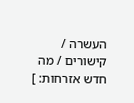העשרה / קישורים / מה חדש אזרחות: ]